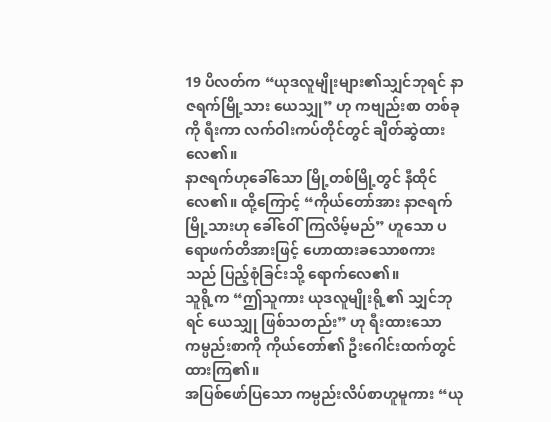19 ပိလတ်က “ယုဒလူမျိုးများ၏သျှင်ဘုရင် နာဇရက်မြို့သား ယေသျှု” ဟု ကဗျည်းစာ တစ်ခုကို ရီးကာ လက်ဝါးကပ်တိုင်တွင် ချိတ်ဆွဲထားလေ၏။
နာဇရက်ဟုခေါ်သော မြို့တစ်မြို့တွင် နီထိုင်လေ၏။ ထို့ကြောင့် “ကိုယ်တော်အား နာဇရက်မြို့သားဟု ခေါ်ဝေါ်ကြလိမ့်မည်” ဟူသော ပရောဖက်တိအားဖြင့် ဟောထားခသောစကားသည် ပြည့်စုံခြင်းသို့ ရောက်လေ၏။
သူရို့က “ဤသူကား ယုဒလူမျိုးရို့၏ သျှင်ဘုရင် ယေသျှု ဖြစ်သတည်း” ဟု ရီးထားသော ကမ္ပည်းစာကို ကိုယ်တော်၏ ဦးဂေါင်းထက်တွင် ထားကြ၏။
အပြစ်ဖော်ပြသော ကမ္ပည်းလိပ်စာဟူမူကား “ယု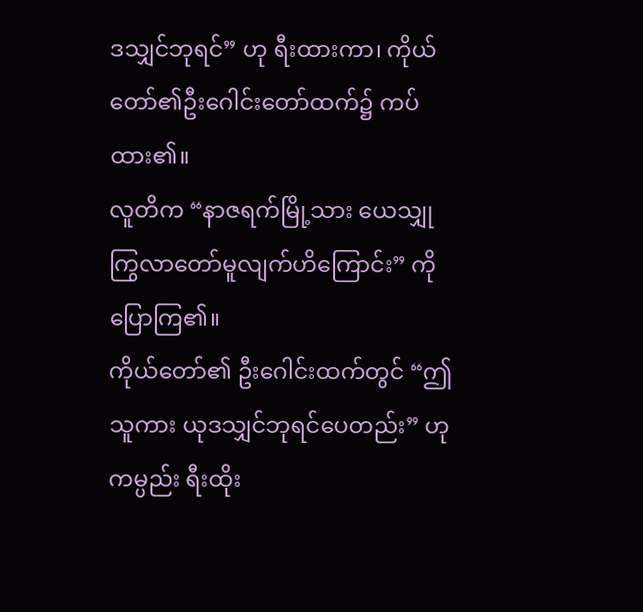ဒသျှင်ဘုရင်” ဟု ရီးထားကာ၊ ကိုယ်တော်၏ဦးဂေါင်းတော်ထက်၌ ကပ်ထား၏။
လူတိက “နာဇရက်မြို့သား ယေသျှု ကြွလာတော်မူလျက်ဟိကြောင်း” ကို ပြောကြ၏။
ကိုယ်တော်၏ ဦးဂေါင်းထက်တွင် “ဤသူကား ယုဒသျှင်ဘုရင်ပေတည်း” ဟု ကမ္ပည်း ရီးထိုး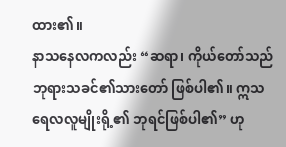ထား၏။
နာသနေလကလည်း “ဆရာ၊ ကိုယ်တော်သည် ဘုရားသခင်၏သားတော် ဖြစ်ပါ၏။ ဣသရေလလူမျိုးရို့၏ ဘုရင်ဖြစ်ပါ၏” ဟု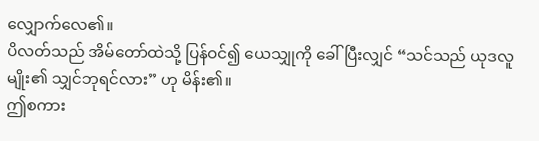လျှောက်လေ၏။
ပိလတ်သည် အိမ်တော်ထဲသို့ ပြန်ဝင်၍ ယေသျှုကို ခေါ်ပြီးလျှင် “သင်သည် ယုဒလူမျိုး၏ သျှင်ဘုရင်လား” ဟု မိန်း၏။
ဤစကား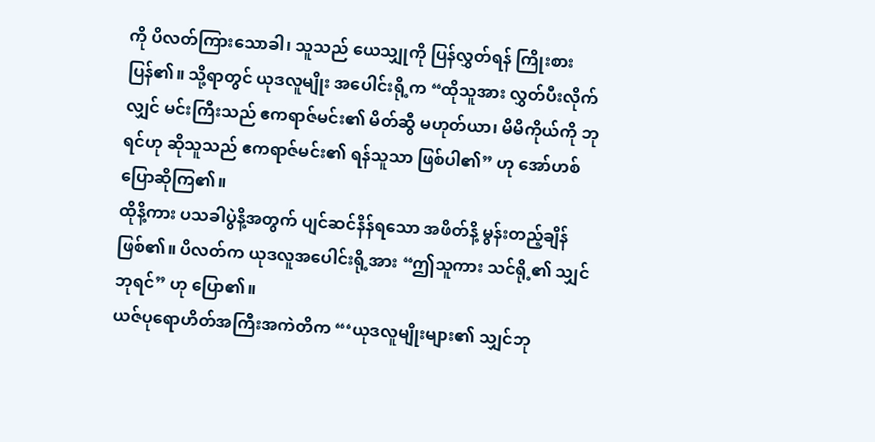ကို ပိလတ်ကြားသောခါ၊ သူသည် ယေသျှုကို ပြန်လွှတ်ရန် ကြိုးစားပြန်၏။ သို့ရာတွင် ယုဒလူမျိုး အပေါင်းရို့က “ထိုသူအား လွှတ်ပီးလိုက်လျှင် မင်းကြီးသည် ဧကရာဇ်မင်း၏ မိတ်ဆွီ မဟုတ်ယာ၊ မိမိကိုယ်ကို ဘုရင်ဟု ဆိုသူသည် ဧကရာဇ်မင်း၏ ရန်သူသာ ဖြစ်ပါ၏” ဟု အော်ဟစ်ပြောဆိုကြ၏။
ထိုနိ့ကား ပသခါပွဲနိ့အတွက် ပျင်ဆင်နိန်ရသော အဖိတ်နိ့ မွန်းတည့်ချိန် ဖြစ်၏။ ပိလတ်က ယုဒလူအပေါင်းရို့အား “ဤသူကား သင်ရို့၏ သျှင်ဘုရင်” ဟု ပြော၏။
ယဇ်ပုရောဟိတ်အကြီးအကဲတိက “‘ယုဒလူမျိုးများ၏ သျှင်ဘု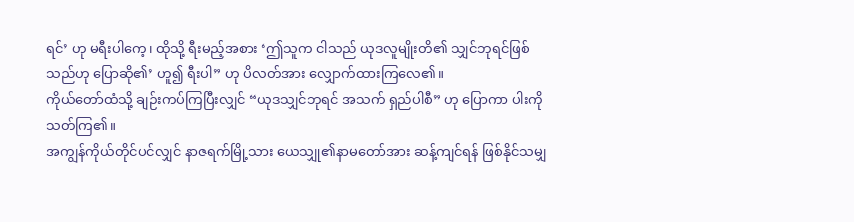ရင်’ ဟု မရီးပါကေ့၊ ထိုသို့ ရီးမည့်အစား ‘ဤသူက ငါသည် ယုဒလူမျိုးတိ၏ သျှင်ဘုရင်ဖြစ်သည်ဟု ပြောဆို၏’ ဟူ၍ ရီးပါ” ဟု ပိလတ်အား လျှောက်ထားကြလေ၏။
ကိုယ်တော်ထံသို့ ချဉ်းကပ်ကြပြီးလျှင် “ယုဒသျှင်ဘုရင် အသက် ရှည်ပါစီ” ဟု ပြောကာ ပါးကို သတ်ကြ၏။
အကျွန်ကိုယ်တိုင်ပင်လျှင် နာဇရက်မြို့သား ယေသျှု၏နာမတော်အား ဆန့်ကျင်ရန် ဖြစ်နိုင်သမျှ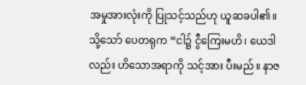အမှုအားလုံးကို ပြုသင့်သည်ဟု ယူဆခပါ၏။
သို့သော် ပေတရုက “ငါ၌ ငွီကြေးမဟိ၊ ယေဒါလည်း ဟိသောအရာကို သင့်အား ပီးမည်။ နာဇ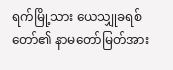ရက်မြို့သား ယေသျှုခရစ်တော်၏ နာမတော်မြတ်အား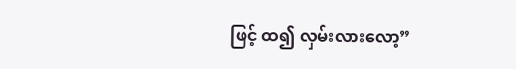ဖြင့် ထ၍ လှမ်းလားလော့”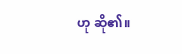ဟု ဆို၏။